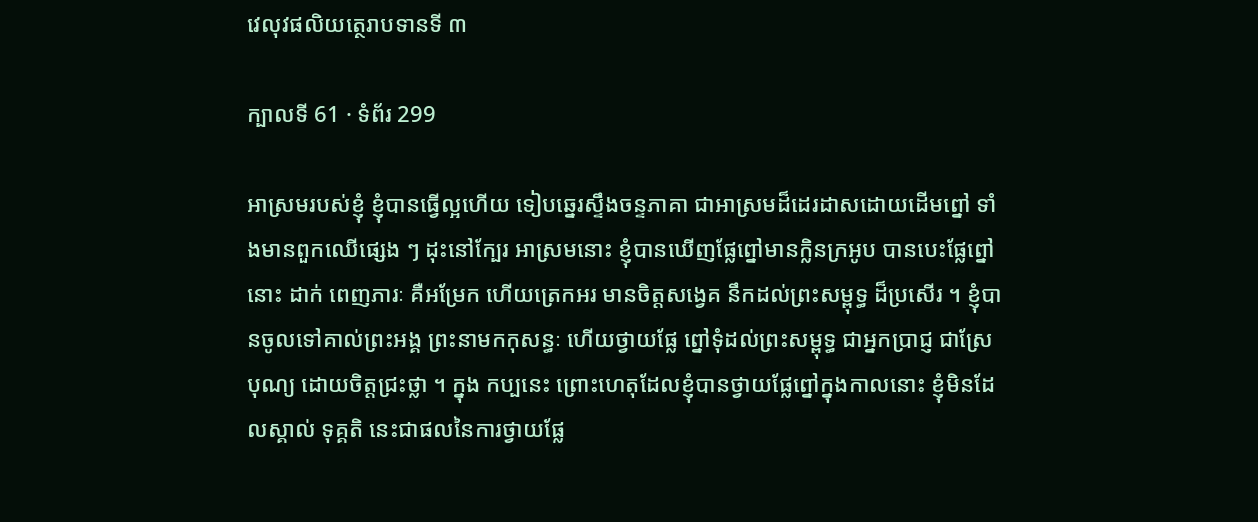វេលុវផលិយត្ថេរាបទានទី ៣

ក្បាលទី 61 · ទំព័រ 299

អាស្រមរបស់ខ្ញុំ ខ្ញុំបានធ្វើល្អហើយ ទៀបឆ្នេរស្ទឹងចន្ទភាគា ជាអាស្រមដ៏ដេរដាសដោយដើមព្នៅ ទាំងមានពួកឈើផ្សេង ៗ ដុះនៅក្បែរ អាស្រមនោះ ខ្ញុំបានឃើញផ្លែព្នៅមានក្លិនក្រអូប បានបេះផ្លែព្នៅនោះ ដាក់ ពេញភារៈ គឺអម្រែក ហើយត្រេកអរ មានចិត្តសង្វេគ នឹកដល់ព្រះសម្ពុទ្ធ ដ៏ប្រសើរ ។ ខ្ញុំបានចូលទៅគាល់ព្រះអង្គ ព្រះនាមកកុសន្ធៈ ហើយថ្វាយផ្លែ ព្នៅទុំដល់ព្រះសម្ពុទ្ធ ជាអ្នកប្រាជ្ញ ជាស្រែបុណ្យ ដោយចិត្តជ្រះថ្លា ។ ក្នុង កប្បនេះ ព្រោះហេតុដែលខ្ញុំបានថ្វាយផ្លែព្នៅក្នុងកាលនោះ ខ្ញុំមិនដែលស្គាល់ ទុគ្គតិ នេះជាផលនៃការថ្វាយផ្លែ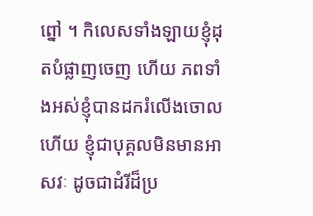ព្នៅ ។ កិលេសទាំងឡាយខ្ញុំដុតបំផ្លាញចេញ ហើយ ភពទាំងអស់ខ្ញុំបានដករំលើងចោលហើយ ខ្ញុំជាបុគ្គលមិនមានអាសវៈ ដូចជាដំរីដ៏ប្រ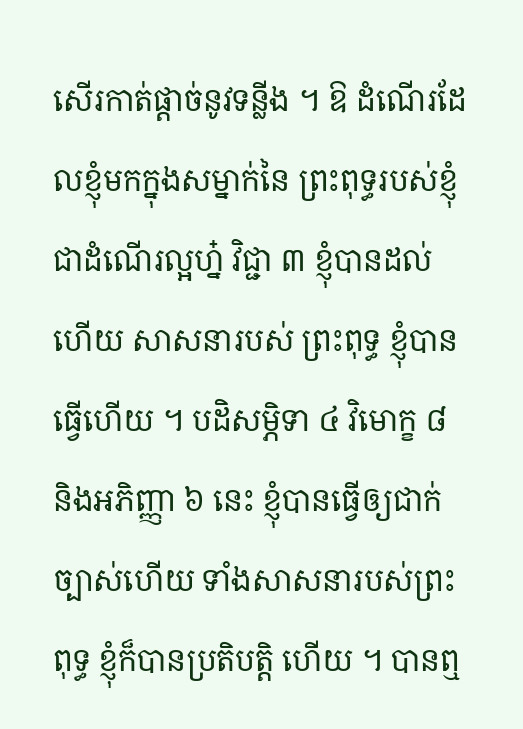សើរកាត់ផ្តាច់នូវទន្លីង ។ ឱ ដំណើរដែលខ្ញុំមកក្នុងសម្នាក់នៃ ព្រះពុទ្ធរបស់ខ្ញុំ ជាដំណើរល្អហ្ន៎ វិជ្ជា ៣ ខ្ញុំបានដល់ហើយ សាសនារបស់ ព្រះពុទ្ធ ខ្ញុំបានធ្វើហើយ ។ បដិសម្ភិទា ៤ វិមោក្ខ ៨ និងអភិញ្ញា ៦ នេះ ខ្ញុំបានធ្វើឲ្យជាក់ច្បាស់ហើយ ទាំងសាសនារបស់ព្រះពុទ្ធ ខ្ញុំក៏បានប្រតិបត្តិ ហើយ ។ បានឮ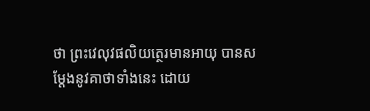ថា ព្រះវេលុវផលិយត្ថេរមានអាយុ បានសម្តែងនូវគាថាទាំងនេះ ដោយ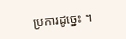ប្រការដូច្នេះ ។